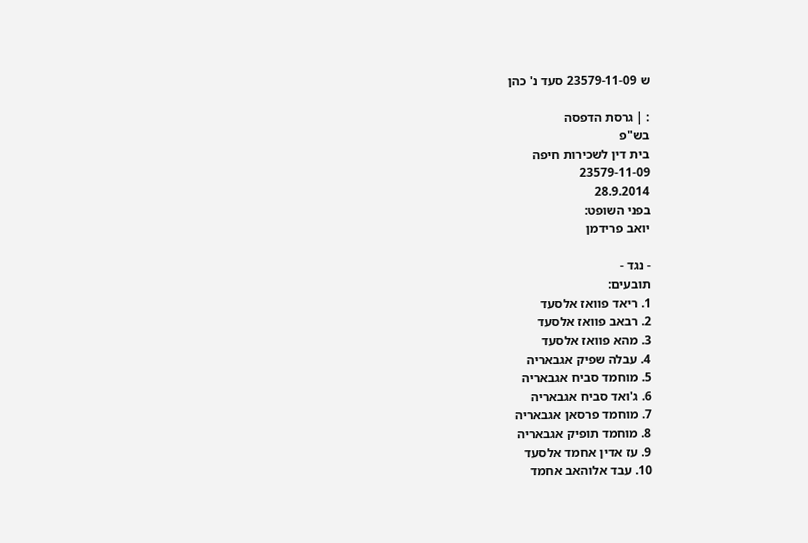ש 23579-11-09 סעד נ' כהן

: | גרסת הדפסה
בש"פ
בית דין לשכירות חיפה
23579-11-09
28.9.2014
בפני השופט:
יואב פרידמן

- נגד -
תובעים:
1. ריאד פוואז אלסעד
2. רבאב פוואז אלסעד
3. מהא פוואז אלסעד
4. עבלה שפיק אגבאריה
5. מוחמד סביח אגבאריה
6. ג'ואד סביח אגבאריה
7. מוחמד פרסאן אגבאריה
8. מוחמד תופיק אגבאריה
9. עז אדין אחמד אלסעד
10. עבד אלוהאב אחמד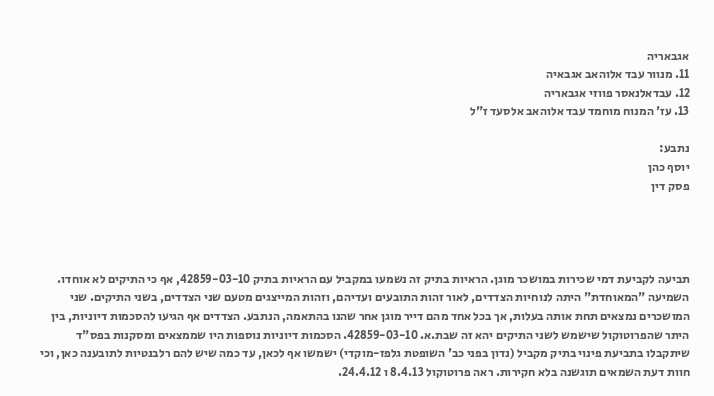אגבאריה
11. מנוור עבד אלוהאב אגבאיה
12. עבדאלנאסר פווזי אגבאריה
13. עז' המנוח מוחמד עבד אלוהאב אלסעד ז"ל

נתבע:
יוסף כהן
פסק דין




תביעה לקביעת דמי שכירות במושכר מוגן. הראיות בתיק זה נשמעו במקביל עם הראיות בתיק 42859-03-10, אף כי התיקים לא אוחדו. השמיעה "המאוחדת" היתה לנוחיות הצדדים, לאור זהות התובעים ועדיהם, וזהות המייצגים מטעם שני הצדדים, בשני התיקים. שני המושכרים נמצאים תחת אותה בעלות, אך בכל אחד מהם דייר מוגן אחר שהנו בהתאמה, הנתבע. הצדדים אף הגיעו להסכמות דיוניות, בין היתר שהפרוטוקול שישמש לשני התיקים יהא זה שבת.א. 42859-03-10. הסכמות דיוניות נוספות היו שממצאים ומסקנות בפס"ד שיתקבלו בתביעת פינוי בתיק מקביל (נדון בפני כב' השופטת גלפז-מוקדי) ישמשו אף לכאן, עד כמה שיש להם רלבנטיות לתובענה כאן, וכי חוות דעת השמאים תוגשנה בלא חקירות. ראה פרוטוקול 8.4.13 ו 24.4.12.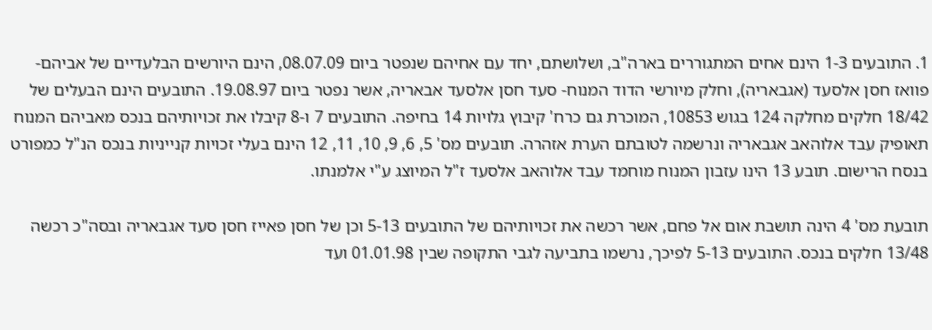1. התובעים 1-3 הינם אחים המתגוררים בארה"ב, ושלושתם, יחד עם אחיהם שנפטר ביום 08.07.09, הינם היורשים הבלעדיים של אביהם- פוואז חסן אלסעד (אגבאריה), וחלק מיורשי הדוד המנוח- סעד חסן אלסעד אבאריה, אשר נפטר ביום 19.08.97. התובעים הינם הבעלים של 18/42 חלקים מחלקה 124 בגוש 10853, המוכרת גם כרח' קיבוץ גלויות 14 בחיפה. התובעים 7 ו-8 קיבלו את זכויותיהם בנכס מאביהם המנוח תאופיק עבד אלוהאב אגבאריה ונרשמה לטובתם הערת אזהרה. תובעים מס' 5, 6, 9, 10, 11, 12 הינם בעלי זכויות קנייניות בנכס הנ"ל כמפורט בנסח הרישום. תובע 13 הינו עזבון המנוח מוחמד עבד אלוהאב אלסעד ז"ל המיוצג ע"י אלמנתו.

תובעת מס' 4 הינה תושבת אום אל פחם, אשר רכשה את זכויותיהם של התובעים 5-13 וכן של חסן פאייז חסן סעד אגבאריה ובסה"כ רכשה 13/48 חלקים בנכס. התובעים 5-13 לפיכך, נרשמו בתביעה לגבי התקופה שבין 01.01.98 ועד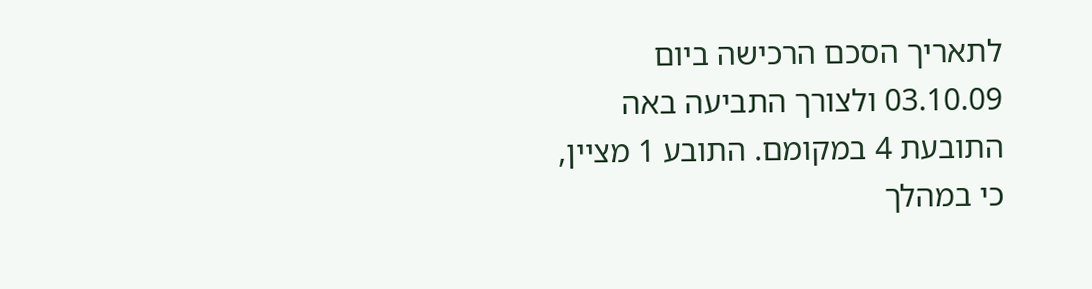לתאריך הסכם הרכישה ביום 03.10.09 ולצורך התביעה באה התובעת 4 במקומם. התובע 1 מציין, כי במהלך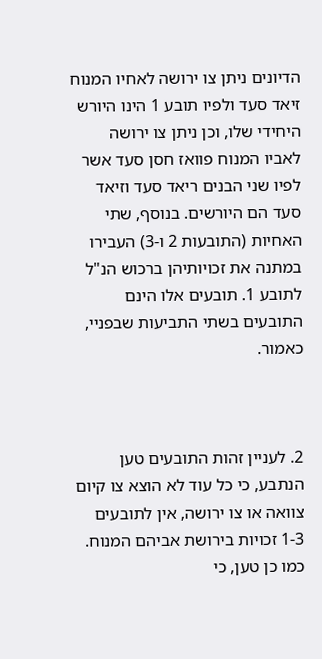הדיונים ניתן צו ירושה לאחיו המנוח זיאד סעד ולפיו תובע 1 הינו היורש היחידי שלו, וכן ניתן צו ירושה לאביו המנוח פוואז חסן סעד אשר לפיו שני הבנים ריאד סעד וזיאד סעד הם היורשים. בנוסף, שתי האחיות (התובעות 2 ו-3) העבירו במתנה את זכויותיהן ברכוש הנ"ל לתובע 1. תובעים אלו הינם התובעים בשתי התביעות שבפניי, כאמור.



2. לעניין זהות התובעים טען הנתבע, כי כל עוד לא הוצא צו קיום צוואה או צו ירושה, אין לתובעים 1-3 זכויות בירושת אביהם המנוח. כמו כן טען, כי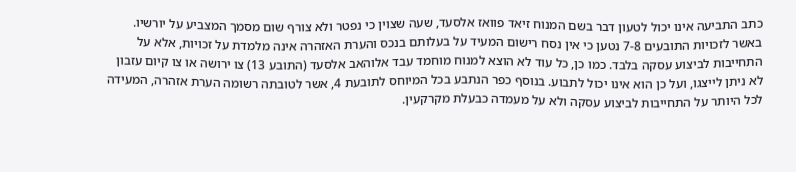כתב התביעה אינו יכול לטעון דבר בשם המנוח זיאד פוואז אלסעד, שעה שצוין כי נפטר ולא צורף שום מסמך המצביע על יורשיו. באשר לזכויות התובעים 7-8 נטען כי אין נסח רישום המעיד על בעלותם בנכס והערת האזהרה אינה מלמדת על זכויות, אלא על התחייבות לביצוע עסקה בלבד. כמו כן, כל עוד לא הוצא למנוח מוחמד עבד אלוהאב אלסעד (התובע 13) צו ירושה או צו קיום עזבון לא ניתן לייצגו, ועל כן הוא אינו יכול לתבוע. בנוסף כפר הנתבע בכל המיוחס לתובעת 4, אשר לטובתה רשומה הערת אזהרה, המעידה לכל היותר על התחייבות לביצוע עסקה ולא על מעמדה כבעלת מקרקעין.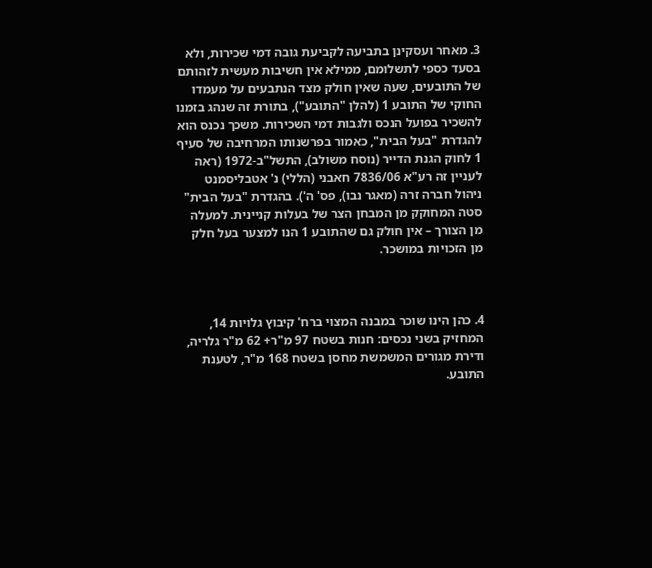3. מאחר ועסקינן בתביעה לקביעת גובה דמי שכירות, ולא בסעד כספי לתשלומם, ממילא אין חשיבות מעשית לזהותם של התובעים, שעה שאין חולק מצד הנתבעים על מעמדו החוקי של התובע 1 (להלן "התובע"), בתורת זה שנהג בזמנו להשכיר בפועל הנכס ולגבות דמי השכירות. משכך נכנס הוא להגדרת "בעל הבית", כאמור בפרשנותו המרחיבה של סעיף 1 לחוק הגנת הדייר (נוסח משולב), התשל"ב-1972 (ראה לעניין זה רע"א 7836/06 חאבני (הללי) נ' אטבליסמנט ניהול חברה זרה (מאגר נבו), פס' ה'). בהגדרת "בעל הבית" סטה המחוקק מן המבחן הצר של בעלות קניינית. למעלה מן הצורך – אין חולק גם שהתובע 1 הנו למצער בעל חלק מן הזכויות במושכר.



4. כהן הינו שוכר במבנה המצוי ברח' קיבוץ גלויות 14, המחזיק בשני נכסים: חנות בשטח 97 מ"ר+ 62 מ"ר גלריה, ודירת מגורים המשמשת מחסן בשטח 168 מ"ר, לטענת התובע.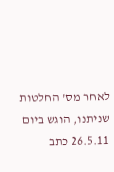לאחר מס' החלטות שניתנו, הוגש ביום 26.5.11 כתב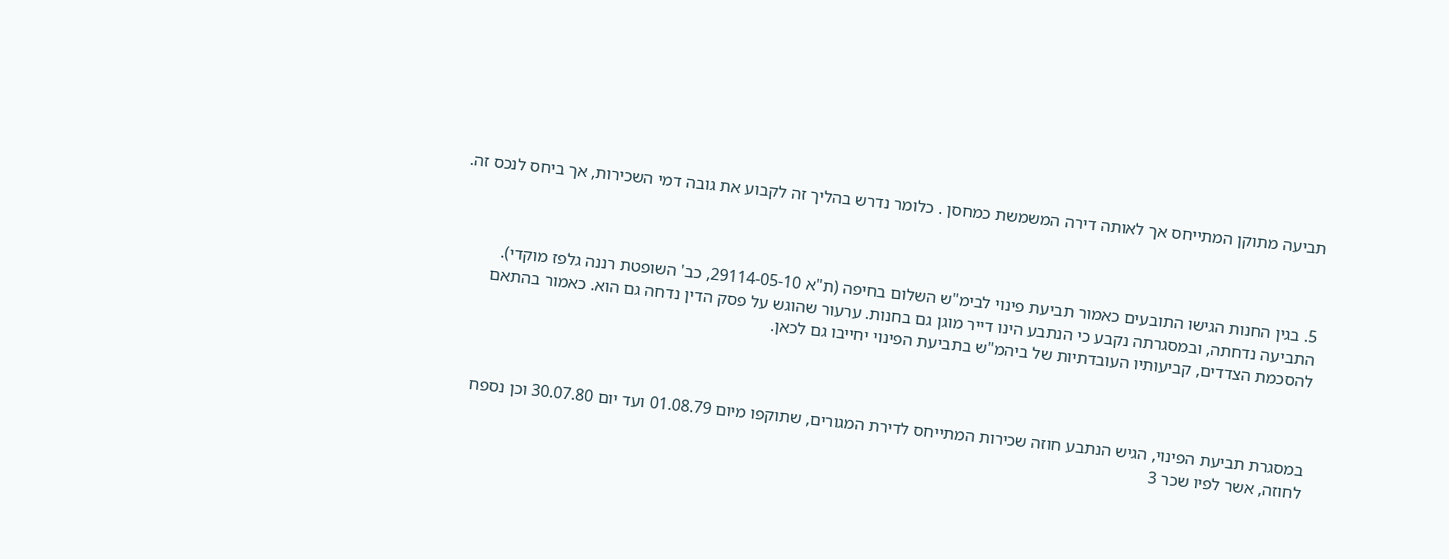תביעה מתוקן המתייחס אך לאותה דירה המשמשת כמחסן . כלומר נדרש בהליך זה לקבוע את גובה דמי השכירות, אך ביחס לנכס זה.



5. בגין החנות הגישו התובעים כאמור תביעת פינוי לבימ"ש השלום בחיפה (ת"א 29114-05-10, כב' השופטת רננה גלפז מוקדי). התביעה נדחתה, ובמסגרתה נקבע כי הנתבע הינו דייר מוגן גם בחנות. ערעור שהוגש על פסק הדין נדחה גם הוא. כאמור בהתאם להסכמת הצדדים, קביעותיו העובדתיות של ביהמ"ש בתביעת הפינוי יחייבו גם לכאן.



במסגרת תביעת הפינוי, הגיש הנתבע חוזה שכירות המתייחס לדירת המגורים, שתוקפו מיום 01.08.79 ועד יום 30.07.80 וכן נספח לחוזה, אשר לפיו שכר 3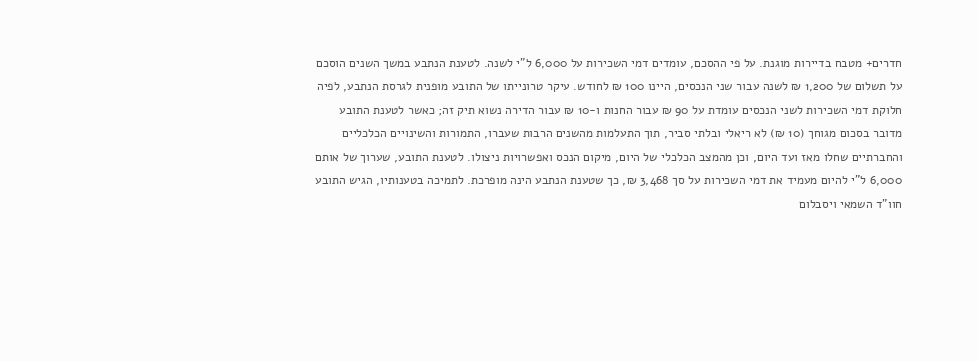חדרים+ מטבח בדיירות מוגנת. על פי ההסכם, עומדים דמי השכירות על 6,000 ל"י לשנה. לטענת הנתבע במשך השנים הוסכם על תשלום של 1,200 ₪ לשנה עבור שני הנכסים, היינו 100 ₪ לחודש. עיקר טרונייתו של התובע מופנית לגרסת הנתבע, לפיה חלוקת דמי השכירות לשני הנכסים עומדת על 90 ₪ עבור החנות ו-10 ₪ עבור הדירה נשוא תיק זה; כאשר לטענת התובע מדובר בסכום מגוחך (10 ₪) לא ריאלי ובלתי סביר, תוך התעלמות מהשנים הרבות שעברו, התמורות והשינויים הכלכליים והחברתיים שחלו מאז ועד היום, וכן מהמצב הכלכלי של היום, מיקום הנכס ואפשרויות ניצולו. לטענת התובע, שערוך של אותם 6,000 ל"י להיום מעמיד את דמי השכירות על סך 3,468 ₪, כך שטענת הנתבע הינה מופרכת. לתמיכה בטענותיו, הגיש התובע חוו"ד השמאי ויסבלום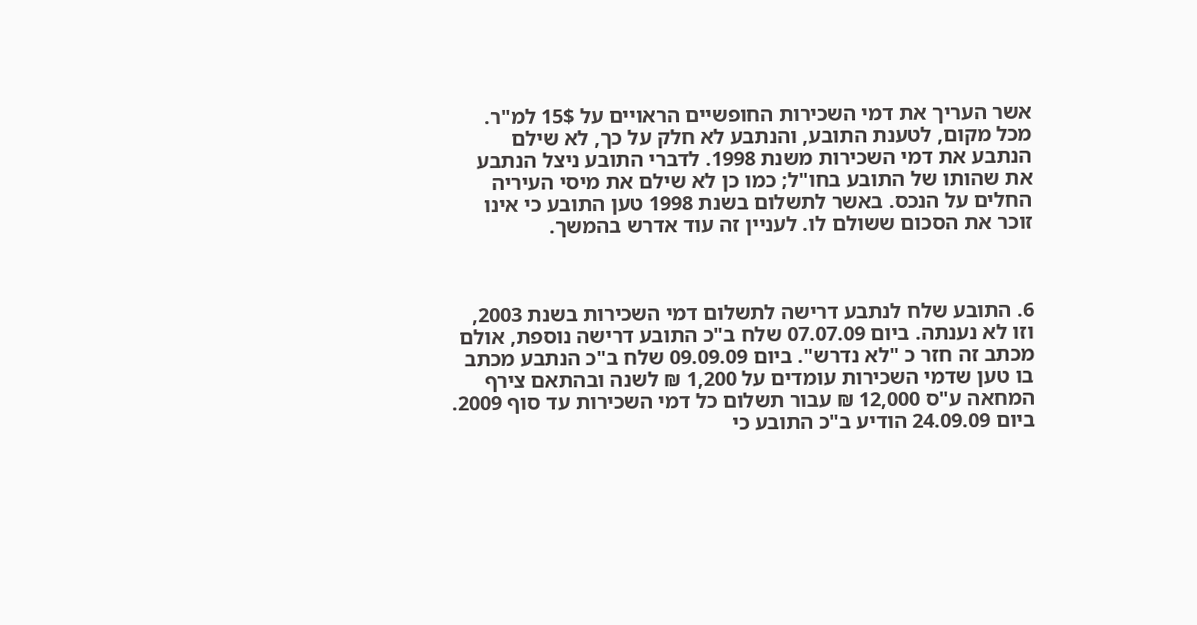אשר העריך את דמי השכירות החופשיים הראויים על 15$ למ"ר. מכל מקום, לטענת התובע, והנתבע לא חלק על כך, לא שילם הנתבע את דמי השכירות משנת 1998. לדברי התובע ניצל הנתבע את שהותו של התובע בחו"ל; כמו כן לא שילם את מיסי העיריה החלים על הנכס. באשר לתשלום בשנת 1998 טען התובע כי אינו זוכר את הסכום ששולם לו. לעניין זה עוד אדרש בהמשך.



6. התובע שלח לנתבע דרישה לתשלום דמי השכירות בשנת 2003, וזו לא נענתה. ביום 07.07.09 שלח ב"כ התובע דרישה נוספת, אולם מכתב זה חזר כ "לא נדרש". ביום 09.09.09 שלח ב"כ הנתבע מכתב בו טען שדמי השכירות עומדים על 1,200 ₪ לשנה ובהתאם צירף המחאה ע"ס 12,000 ₪ עבור תשלום כל דמי השכירות עד סוף 2009. ביום 24.09.09 הודיע ב"כ התובע כי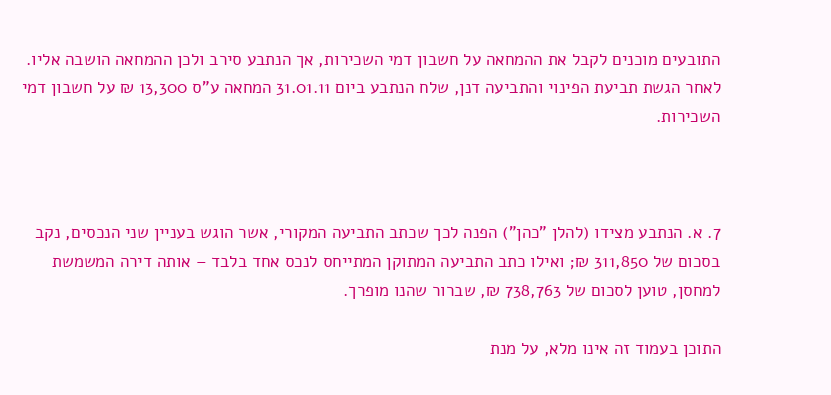התובעים מוכנים לקבל את ההמחאה על חשבון דמי השכירות, אך הנתבע סירב ולכן ההמחאה הושבה אליו. לאחר הגשת תביעת הפינוי והתביעה דנן, שלח הנתבע ביום 31.01.11 המחאה ע"ס 13,300 ₪ על חשבון דמי השכירות.



7. א. הנתבע מצידו (להלן "כהן") הפנה לכך שכתב התביעה המקורי, אשר הוגש בעניין שני הנכסים, נקב בסכום של 311,850 ₪; ואילו כתב התביעה המתוקן המתייחס לנכס אחד בלבד – אותה דירה המשמשת למחסן, טוען לסכום של 738,763 ₪, שברור שהנו מופרך.

התוכן בעמוד זה אינו מלא, על מנת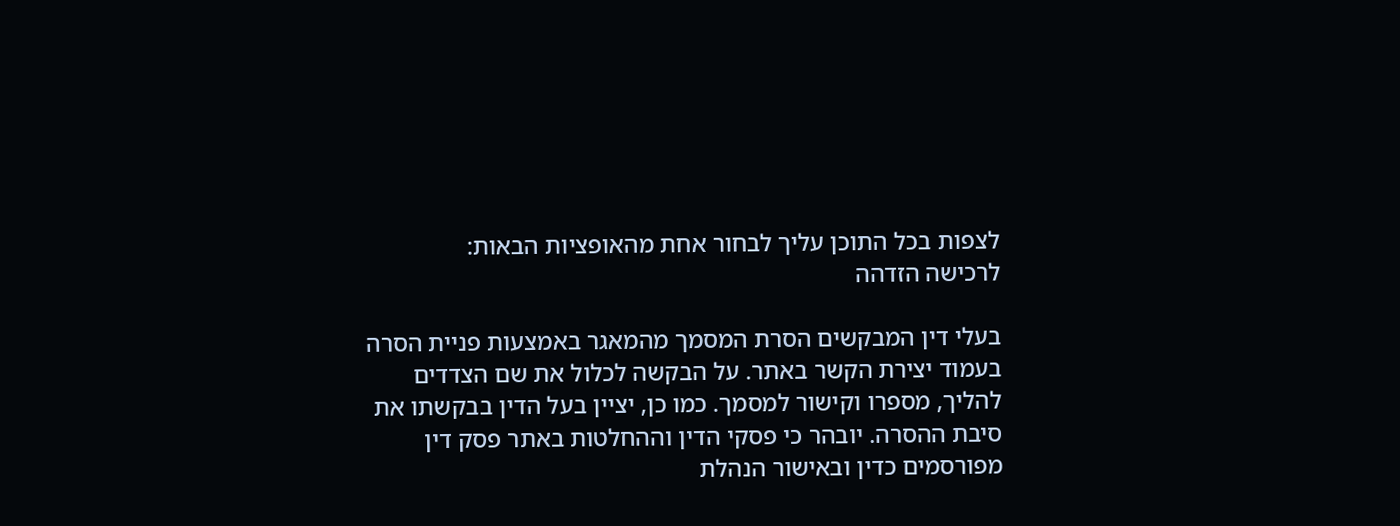לצפות בכל התוכן עליך לבחור אחת מהאופציות הבאות:
לרכישה הזדהה

בעלי דין המבקשים הסרת המסמך מהמאגר באמצעות פניית הסרה בעמוד יצירת הקשר באתר. על הבקשה לכלול את שם הצדדים להליך, מספרו וקישור למסמך. כמו כן, יציין בעל הדין בבקשתו את סיבת ההסרה. יובהר כי פסקי הדין וההחלטות באתר פסק דין מפורסמים כדין ובאישור הנהלת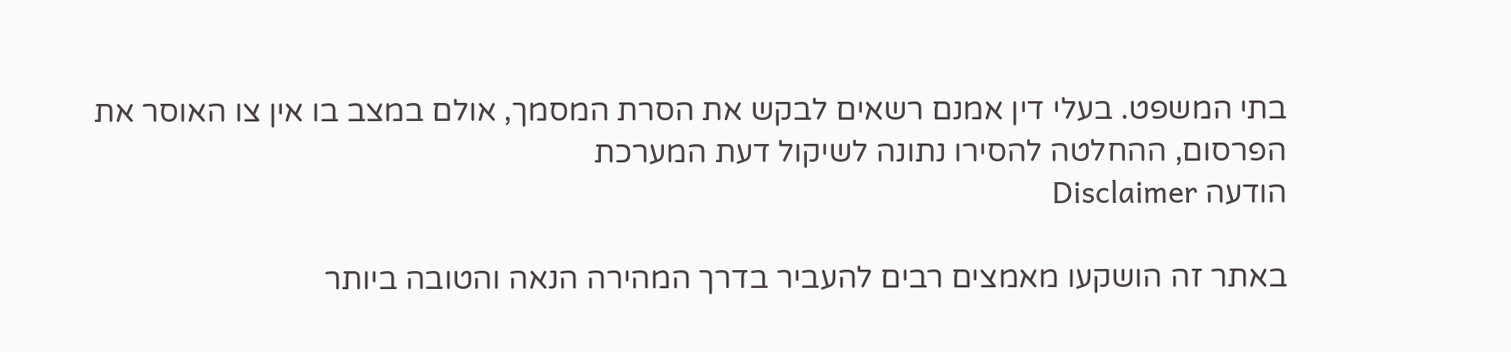בתי המשפט. בעלי דין אמנם רשאים לבקש את הסרת המסמך, אולם במצב בו אין צו האוסר את הפרסום, ההחלטה להסירו נתונה לשיקול דעת המערכת
הודעה Disclaimer

באתר זה הושקעו מאמצים רבים להעביר בדרך המהירה הנאה והטובה ביותר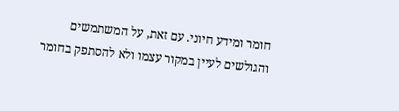חומר ומידע חיוני. עם זאת, על המשתמשים והגולשים לעיין במקור עצמו ולא להסתפק בחומר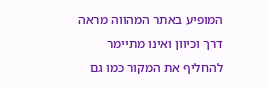המופיע באתר המהווה מראה דרך וכיוון ואינו מתיימר להחליף את המקור כמו גם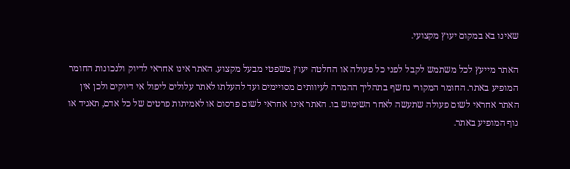שאינו בא במקום יעוץ מקצועי.

האתר מייעץ לכל משתמש לקבל לפני כל פעולה או החלטה יעוץ משפטי מבעל מקצוע. האתר אינו אחראי לדיוק ולנכונות החומר המופיע באתר. החומר המקורי נחשף בתהליך ההמרה לעיוותים מסויימים ועד להעלתו לאתר עלולים ליפול אי דיוקים ולכן אין האתר אחראי לשום פעולה שתעשה לאחר השימוש בו. האתר אינו אחראי לשום פרסום או לאמיתות פרטים של כל אדם, תאגיד או גוף המופיע באתר.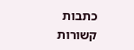כתבות קשורות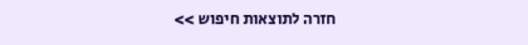חזרה לתוצאות חיפוש >>